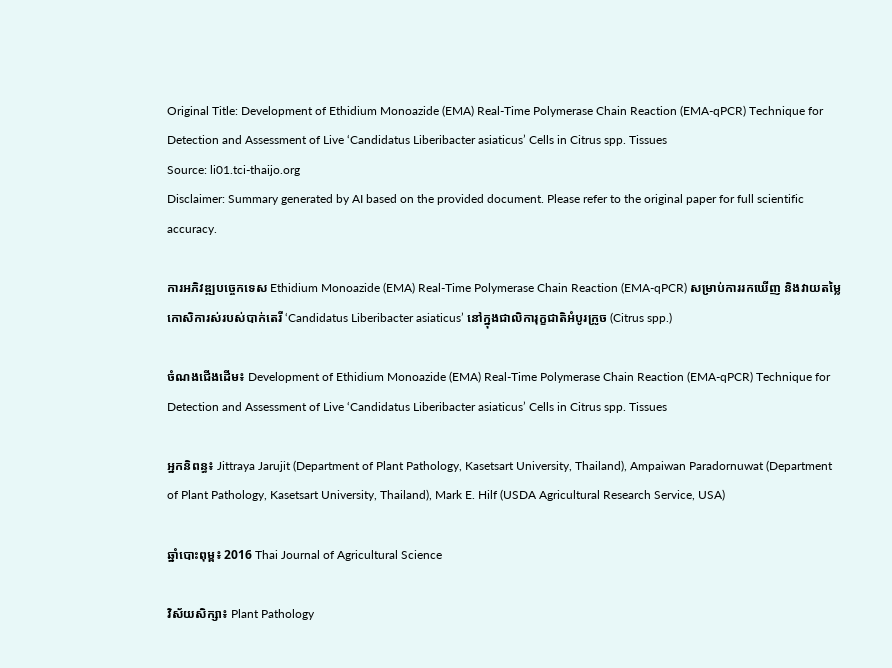Original Title: Development of Ethidium Monoazide (EMA) Real-Time Polymerase Chain Reaction (EMA-qPCR) Technique for Detection and Assessment of Live ‘Candidatus Liberibacter asiaticus’ Cells in Citrus spp. Tissues
Source: li01.tci-thaijo.org
Disclaimer: Summary generated by AI based on the provided document. Please refer to the original paper for full scientific accuracy.

ការអភិវឌ្ឍបច្ចេកទេស Ethidium Monoazide (EMA) Real-Time Polymerase Chain Reaction (EMA-qPCR) សម្រាប់ការរកឃើញ និងវាយតម្លៃកោសិការស់របស់បាក់តេរី ‘Candidatus Liberibacter asiaticus’ នៅក្នុងជាលិការុក្ខជាតិអំបូរក្រូច (Citrus spp.)

ចំណងជើងដើម៖ Development of Ethidium Monoazide (EMA) Real-Time Polymerase Chain Reaction (EMA-qPCR) Technique for Detection and Assessment of Live ‘Candidatus Liberibacter asiaticus’ Cells in Citrus spp. Tissues

អ្នកនិពន្ធ៖ Jittraya Jarujit (Department of Plant Pathology, Kasetsart University, Thailand), Ampaiwan Paradornuwat (Department of Plant Pathology, Kasetsart University, Thailand), Mark E. Hilf (USDA Agricultural Research Service, USA)

ឆ្នាំបោះពុម្ព៖ 2016 Thai Journal of Agricultural Science

វិស័យសិក្សា៖ Plant Pathology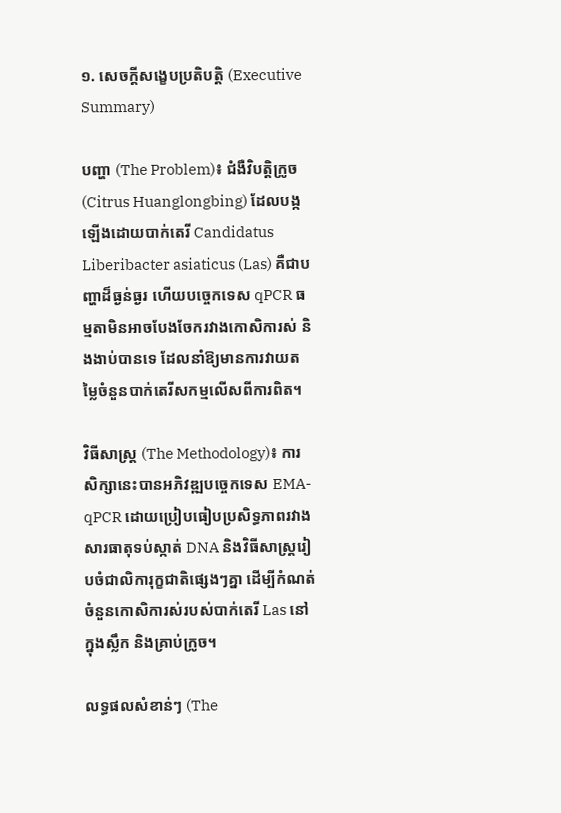១. សេចក្តីសង្ខេបប្រតិបត្តិ (Executive Summary)

បញ្ហា (The Problem)៖ ជំងឺវិបត្តិក្រូច (Citrus Huanglongbing) ដែលបង្កឡើងដោយបាក់តេរី Candidatus Liberibacter asiaticus (Las) គឺជាបញ្ហាដ៏ធ្ងន់ធ្ងរ ហើយបច្ចេកទេស qPCR ធម្មតាមិនអាចបែងចែករវាងកោសិការស់ និងងាប់បានទេ ដែលនាំឱ្យមានការវាយតម្លៃចំនួនបាក់តេរីសកម្មលើសពីការពិត។

វិធីសាស្ត្រ (The Methodology)៖ ការសិក្សានេះបានអភិវឌ្ឍបច្ចេកទេស EMA-qPCR ដោយប្រៀបធៀបប្រសិទ្ធភាពរវាងសារធាតុទប់ស្កាត់ DNA និងវិធីសាស្ត្ររៀបចំជាលិការុក្ខជាតិផ្សេងៗគ្នា ដើម្បីកំណត់ចំនួនកោសិការស់របស់បាក់តេរី Las នៅក្នុងស្លឹក និងគ្រាប់ក្រូច។

លទ្ធផលសំខាន់ៗ (The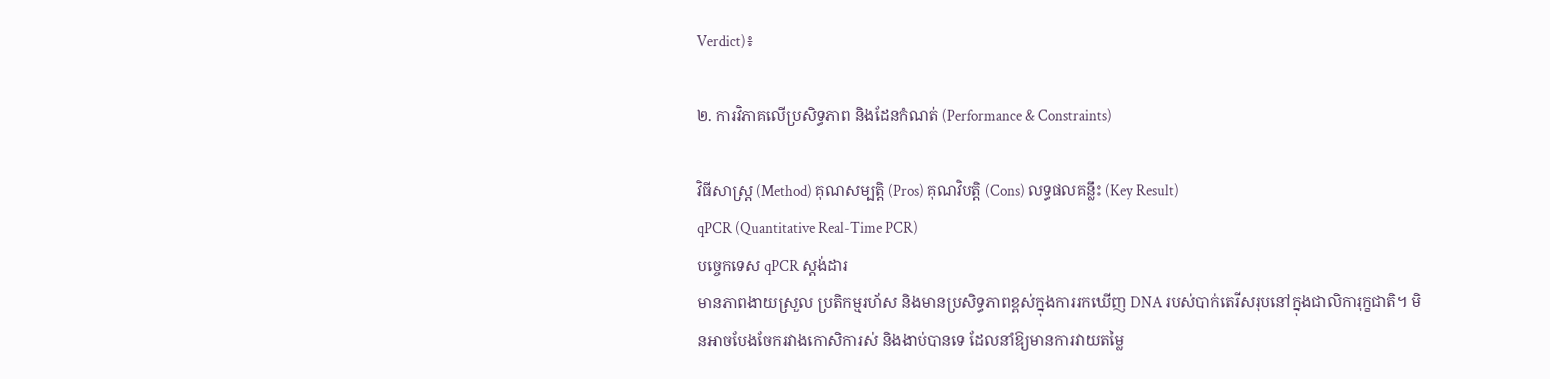Verdict)៖

២. ការវិភាគលើប្រសិទ្ធភាព និងដែនកំណត់ (Performance & Constraints)

វិធីសាស្ត្រ (Method) គុណសម្បត្តិ (Pros) គុណវិបត្តិ (Cons) លទ្ធផលគន្លឹះ (Key Result)
qPCR (Quantitative Real-Time PCR)
បច្ចេកទេស qPCR ស្តង់ដារ
មានភាពងាយស្រួល ប្រតិកម្មរហ័ស និងមានប្រសិទ្ធភាពខ្ពស់ក្នុងការរកឃើញ DNA របស់បាក់តេរីសរុបនៅក្នុងជាលិការុក្ខជាតិ។ មិនអាចបែងចែករវាងកោសិការស់ និងងាប់បានទេ ដែលនាំឱ្យមានការវាយតម្លៃ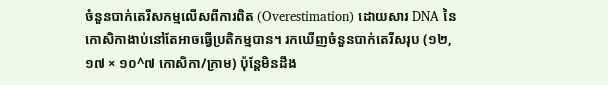ចំនួនបាក់តេរីសកម្មលើសពីការពិត (Overestimation) ដោយសារ DNA នៃកោសិកាងាប់នៅតែអាចធ្វើប្រតិកម្មបាន។ រកឃើញចំនួនបាក់តេរីសរុប (១២,១៧ × ១០^៧ កោសិកា/ក្រាម) ប៉ុន្តែមិនដឹង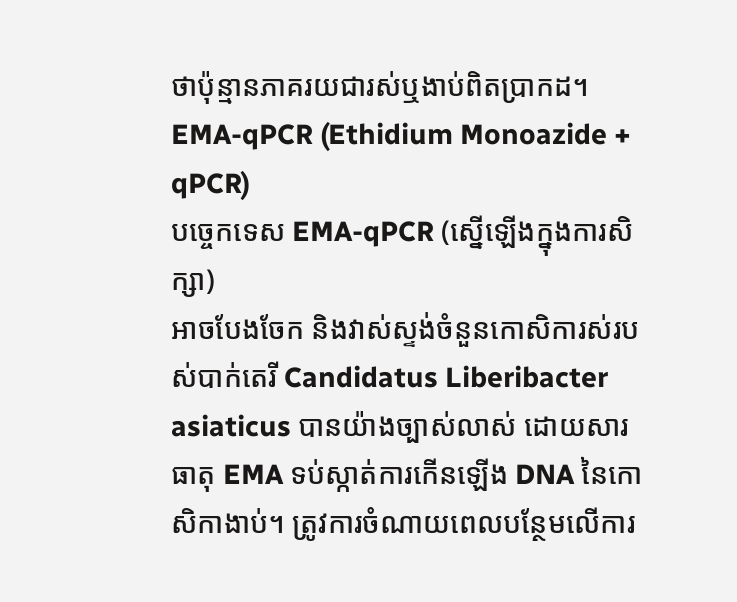ថាប៉ុន្មានភាគរយជារស់ឬងាប់ពិតប្រាកដ។
EMA-qPCR (Ethidium Monoazide + qPCR)
បច្ចេកទេស EMA-qPCR (ស្នើឡើងក្នុងការសិក្សា)
អាចបែងចែក និងវាស់ស្ទង់ចំនួនកោសិការស់របស់បាក់តេរី Candidatus Liberibacter asiaticus បានយ៉ាងច្បាស់លាស់ ដោយសារធាតុ EMA ទប់ស្កាត់ការកើនឡើង DNA នៃកោសិកាងាប់។ ត្រូវការចំណាយពេលបន្ថែមលើការ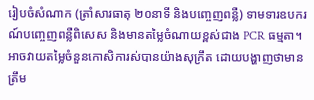រៀបចំសំណាក (ត្រាំសារធាតុ ២០នាទី និងបញ្ចេញពន្លឺ) ទាមទារឧបករណ៍បញ្ចេញពន្លឺពិសេស និងមានតម្លៃចំណាយខ្ពស់ជាង PCR ធម្មតា។ អាចវាយតម្លៃចំនួនកោសិការស់បានយ៉ាងសុក្រឹត ដោយបង្ហាញថាមានត្រឹម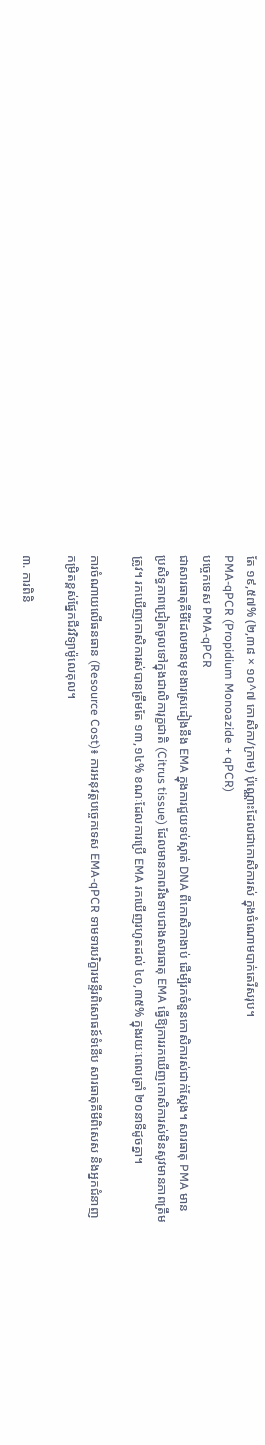តែ ១៩,៥៧% (២,៣៨ × ១០^៧ កោសិកា/ក្រាម) ប៉ុណ្ណោះដែលជាកោសិការស់ ក្នុងចំណោមបាក់តេរីសរុប។
PMA-qPCR (Propidium Monoazide + qPCR)
បច្ចេកទេស PMA-qPCR
ជាសារធាតុគីមីដែលមានមុខងារស្រដៀងនឹង EMA ក្នុងការជួយទប់ស្កាត់ DNA ពីកោសិកាងាប់ ដើម្បីរកចំនួនកោសិការស់ជាក់ស្តែង។ សារធាតុ PMA មានប្រសិទ្ធភាពជ្រៀតចូលទៅក្នុងជាលិការុក្ខជាតិ (Citrus tissue) ដែលមានភាពរឹងទាបជាងសារធាតុ EMA ធ្វើឱ្យការរកឃើញកោសិការស់មិនសូវមានភាពត្រឹមត្រូវ។ រកឃើញកោសិការស់បានត្រឹមតែ ១៣,១៤% ខណៈដែលការប្រើ EMA រកឃើញរហូតដល់ ៤០,៣៥% ក្នុងរយៈពេលត្រាំ ២០នាទីដូចគ្នា។

ការចំណាយលើធនធាន (Resource Cost)៖ ការអនុវត្តបច្ចេកទេស EMA-qPCR ទាមទារបរិក្ខារមន្ទីរពិសោធន៍ទំនើប សារធាតុគីមីពិសេស និងអ្នកជំនាញកម្រិតខ្ពស់ផ្នែកជីវវិទ្យាម៉ូលេគុល។

៣. ការពិនិ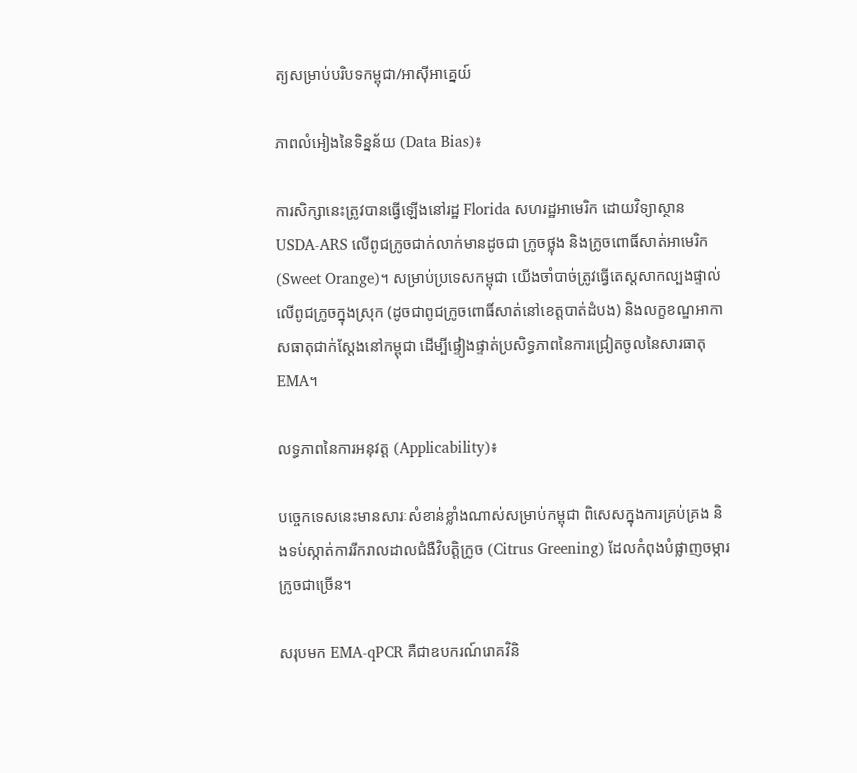ត្យសម្រាប់បរិបទកម្ពុជា/អាស៊ីអាគ្នេយ៍

ភាពលំអៀងនៃទិន្នន័យ (Data Bias)៖

ការសិក្សានេះត្រូវបានធ្វើឡើងនៅរដ្ឋ Florida សហរដ្ឋអាមេរិក ដោយវិទ្យាស្ថាន USDA-ARS លើពូជក្រូចជាក់លាក់មានដូចជា ក្រូចថ្លុង និងក្រូចពោធិ៍សាត់អាមេរិក (Sweet Orange)។ សម្រាប់ប្រទេសកម្ពុជា យើងចាំបាច់ត្រូវធ្វើតេស្តសាកល្បងផ្ទាល់លើពូជក្រូចក្នុងស្រុក (ដូចជាពូជក្រូចពោធិ៍សាត់នៅខេត្តបាត់ដំបង) និងលក្ខខណ្ឌអាកាសធាតុជាក់ស្តែងនៅកម្ពុជា ដើម្បីផ្ទៀងផ្ទាត់ប្រសិទ្ធភាពនៃការជ្រៀតចូលនៃសារធាតុ EMA។

លទ្ធភាពនៃការអនុវត្ត (Applicability)៖

បច្ចេកទេសនេះមានសារៈសំខាន់ខ្លាំងណាស់សម្រាប់កម្ពុជា ពិសេសក្នុងការគ្រប់គ្រង និងទប់ស្កាត់ការរីករាលដាលជំងឺវិបត្តិក្រូច (Citrus Greening) ដែលកំពុងបំផ្លាញចម្ការក្រូចជាច្រើន។

សរុបមក EMA-qPCR គឺជាឧបករណ៍រោគវិនិ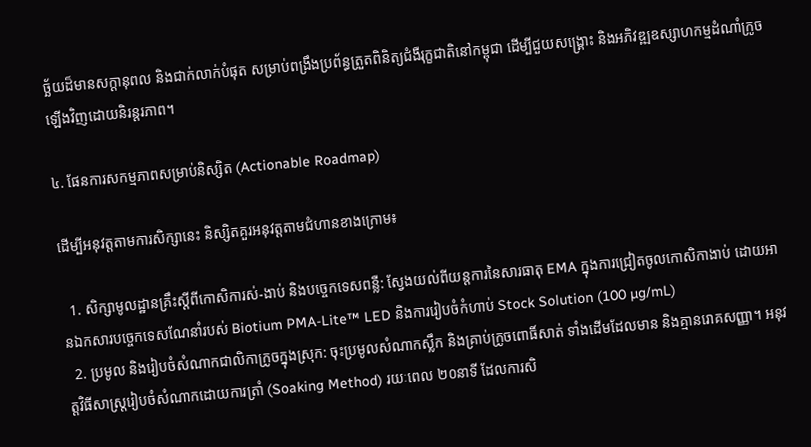ច្ឆ័យដ៏មានសក្តានុពល និងជាក់លាក់បំផុត សម្រាប់ពង្រឹងប្រព័ន្ធត្រួតពិនិត្យជំងឺរុក្ខជាតិនៅកម្ពុជា ដើម្បីជួយសង្គ្រោះ និងអភិវឌ្ឍឧស្សាហកម្មដំណាំក្រូចឡើងវិញដោយនិរន្តរភាព។

៤. ផែនការសកម្មភាពសម្រាប់និស្សិត (Actionable Roadmap)

ដើម្បីអនុវត្តតាមការសិក្សានេះ និស្សិតគួរអនុវត្តតាមជំហានខាងក្រោម៖

  1. សិក្សាមូលដ្ឋានគ្រឹះស្តីពីកោសិការស់-ងាប់ និងបច្ចេកទេសពន្លឺ: ស្វែងយល់ពីយន្តការនៃសារធាតុ EMA ក្នុងការជ្រៀតចូលកោសិកាងាប់ ដោយអានឯកសារបច្ចេកទេសណែនាំរបស់ Biotium PMA-Lite™ LED និងការរៀបចំកំហាប់ Stock Solution (100 µg/mL)
  2. ប្រមូល និងរៀបចំសំណាកជាលិកាក្រូចក្នុងស្រុក: ចុះប្រមូលសំណាកស្លឹក និងគ្រាប់ក្រូចពោធិ៍សាត់ ទាំងដើមដែលមាន និងគ្មានរោគសញ្ញា។ អនុវត្តវិធីសាស្រ្តរៀបចំសំណាកដោយការត្រាំ (Soaking Method) រយៈពេល ២០នាទី ដែលការសិ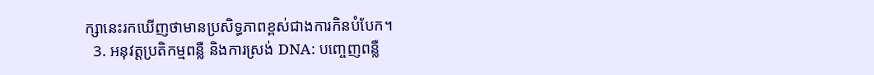ក្សានេះរកឃើញថាមានប្រសិទ្ធភាពខ្ពស់ជាងការកិនបំបែក។
  3. អនុវត្តប្រតិកម្មពន្លឺ និងការស្រង់ DNA: បញ្ចេញពន្លឺ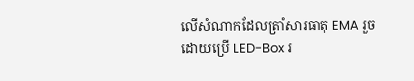លើសំណាកដែលត្រាំសារធាតុ EMA រួចដោយប្រើ LED-Box រ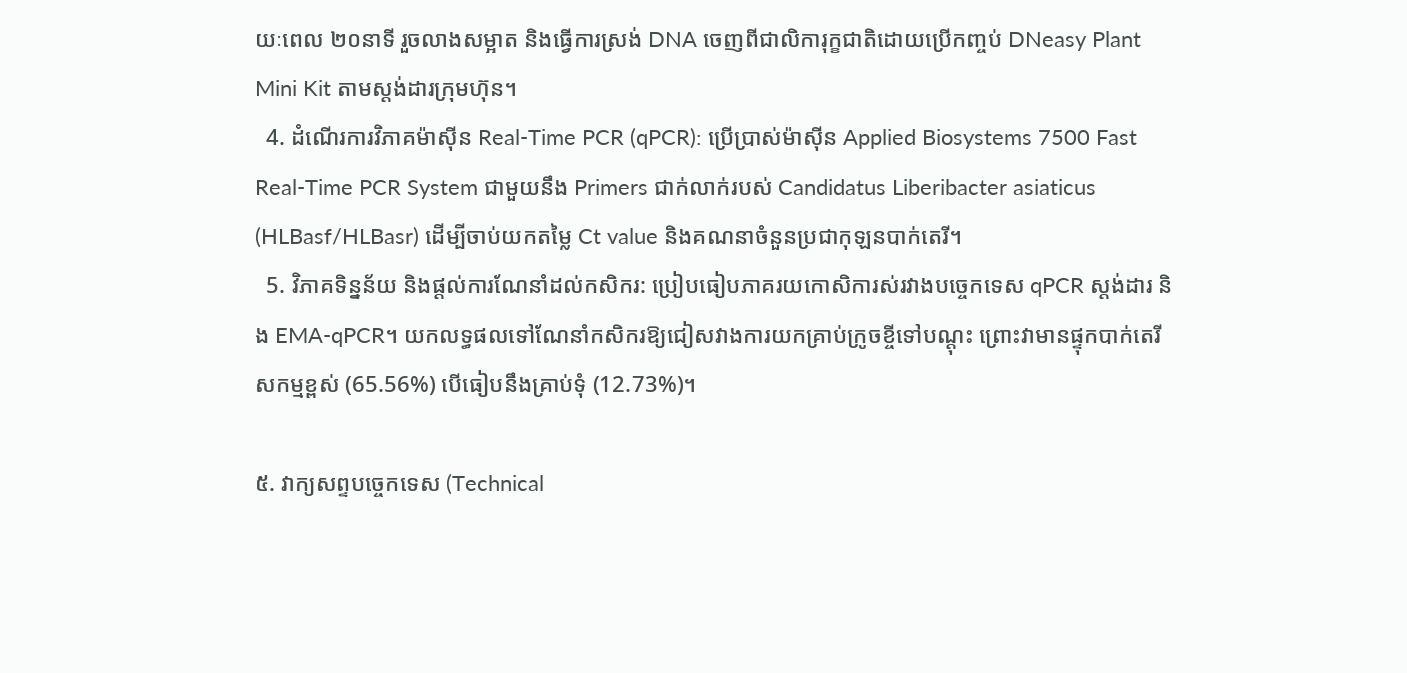យៈពេល ២០នាទី រួចលាងសម្អាត និងធ្វើការស្រង់ DNA ចេញពីជាលិការុក្ខជាតិដោយប្រើកញ្ចប់ DNeasy Plant Mini Kit តាមស្តង់ដារក្រុមហ៊ុន។
  4. ដំណើរការវិភាគម៉ាស៊ីន Real-Time PCR (qPCR): ប្រើប្រាស់ម៉ាស៊ីន Applied Biosystems 7500 Fast Real-Time PCR System ជាមួយនឹង Primers ជាក់លាក់របស់ Candidatus Liberibacter asiaticus (HLBasf/HLBasr) ដើម្បីចាប់យកតម្លៃ Ct value និងគណនាចំនួនប្រជាកុឡនបាក់តេរី។
  5. វិភាគទិន្នន័យ និងផ្តល់ការណែនាំដល់កសិករ: ប្រៀបធៀបភាគរយកោសិការស់រវាងបច្ចេកទេស qPCR ស្តង់ដារ និង EMA-qPCR។ យកលទ្ធផលទៅណែនាំកសិករឱ្យជៀសវាងការយកគ្រាប់ក្រូចខ្ចីទៅបណ្តុះ ព្រោះវាមានផ្ទុកបាក់តេរីសកម្មខ្ពស់ (65.56%) បើធៀបនឹងគ្រាប់ទុំ (12.73%)។

៥. វាក្យសព្ទបច្ចេកទេស (Technical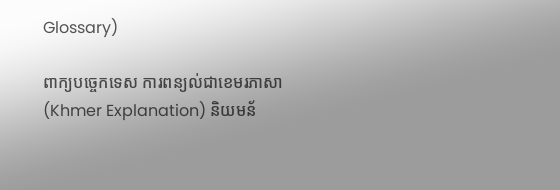Glossary)

ពាក្យបច្ចេកទេស ការពន្យល់ជាខេមរភាសា (Khmer Explanation) និយមន័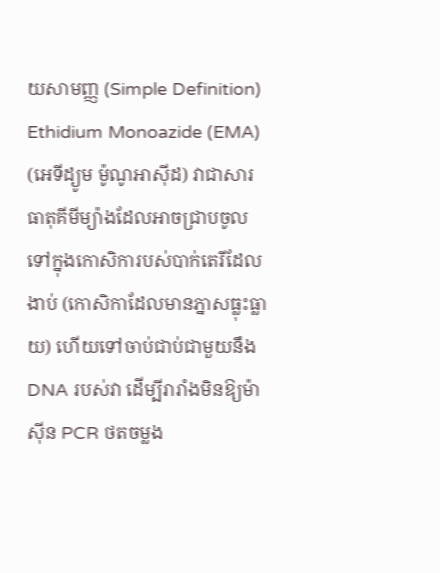យសាមញ្ញ (Simple Definition)
Ethidium Monoazide (EMA) (អេទីដ្យូម ម៉ូណូអាស៊ីដ) វាជាសារធាតុគីមីម្យ៉ាងដែលអាចជ្រាបចូលទៅក្នុងកោសិការបស់បាក់តេរីដែលងាប់ (កោសិកាដែលមានភ្នាសធ្លុះធ្លាយ) ហើយទៅចាប់ជាប់ជាមួយនឹង DNA របស់វា ដើម្បីរារាំងមិនឱ្យម៉ាស៊ីន PCR ថតចម្លង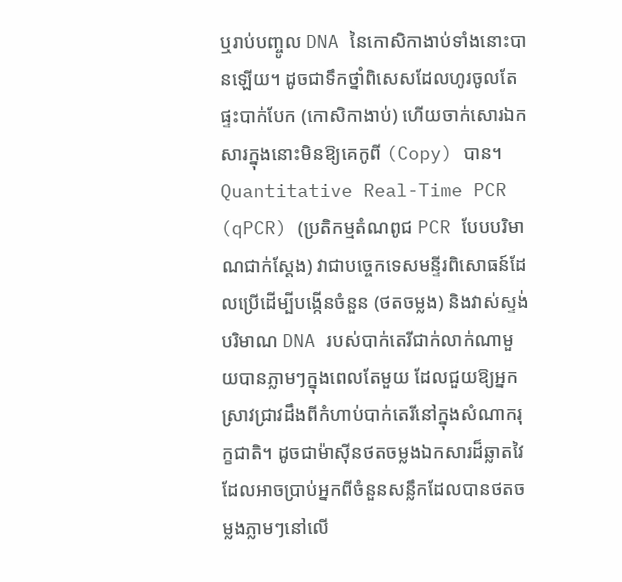ឬរាប់បញ្ចូល DNA នៃកោសិកាងាប់ទាំងនោះបានឡើយ។ ដូចជាទឹកថ្នាំពិសេសដែលហូរចូលតែផ្ទះបាក់បែក (កោសិកាងាប់) ហើយចាក់សោរឯកសារក្នុងនោះមិនឱ្យគេកូពី (Copy) បាន។
Quantitative Real-Time PCR (qPCR) (ប្រតិកម្មតំណពូជ PCR បែបបរិមាណជាក់ស្តែង) វាជាបច្ចេកទេសមន្ទីរពិសោធន៍ដែលប្រើដើម្បីបង្កើនចំនួន (ថតចម្លង) និងវាស់ស្ទង់បរិមាណ DNA របស់បាក់តេរីជាក់លាក់ណាមួយបានភ្លាមៗក្នុងពេលតែមួយ ដែលជួយឱ្យអ្នកស្រាវជ្រាវដឹងពីកំហាប់បាក់តេរីនៅក្នុងសំណាករុក្ខជាតិ។ ដូចជាម៉ាស៊ីនថតចម្លងឯកសារដ៏ឆ្លាតវៃដែលអាចប្រាប់អ្នកពីចំនួនសន្លឹកដែលបានថតចម្លងភ្លាមៗនៅលើ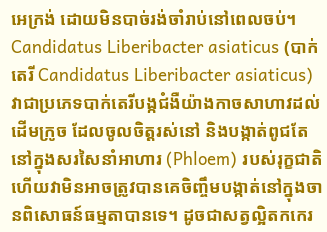អេក្រង់ ដោយមិនបាច់រង់ចាំរាប់នៅពេលចប់។
Candidatus Liberibacter asiaticus (បាក់តេរី Candidatus Liberibacter asiaticus) វាជាប្រភេទបាក់តេរីបង្កជំងឺយ៉ាងកាចសាហាវដល់ដើមក្រូច ដែលចូលចិត្តរស់នៅ និងបង្កាត់ពូជតែនៅក្នុងសរសៃនាំអាហារ (Phloem) របស់រុក្ខជាតិ ហើយវាមិនអាចត្រូវបានគេចិញ្ចឹមបង្កាត់នៅក្នុងចានពិសោធន៍ធម្មតាបានទេ។ ដូចជាសត្វល្អិតកកេរ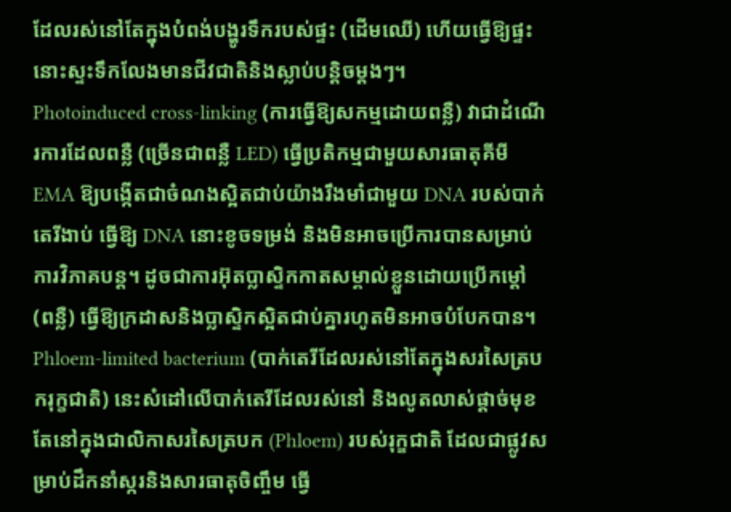ដែលរស់នៅតែក្នុងបំពង់បង្ហូរទឹករបស់ផ្ទះ (ដើមឈើ) ហើយធ្វើឱ្យផ្ទះនោះស្ទះទឹកលែងមានជីវជាតិនិងស្លាប់បន្តិចម្តងៗ។
Photoinduced cross-linking (ការធ្វើឱ្យសកម្មដោយពន្លឺ) វាជាដំណើរការដែលពន្លឺ (ច្រើនជាពន្លឺ LED) ធ្វើប្រតិកម្មជាមួយសារធាតុគីមី EMA ឱ្យបង្កើតជាចំណងស្អិតជាប់យ៉ាងរឹងមាំជាមួយ DNA របស់បាក់តេរីងាប់ ធ្វើឱ្យ DNA នោះខូចទម្រង់ និងមិនអាចប្រើការបានសម្រាប់ការវិភាគបន្ត។ ដូចជាការអ៊ុតប្លាស្ទិកកាតសម្គាល់ខ្លួនដោយប្រើកម្ដៅ (ពន្លឺ) ធ្វើឱ្យក្រដាសនិងប្លាស្ទិកស្អិតជាប់គ្នារហូតមិនអាចបំបែកបាន។
Phloem-limited bacterium (បាក់តេរីដែលរស់នៅតែក្នុងសរសៃត្របករុក្ខជាតិ) នេះសំដៅលើបាក់តេរីដែលរស់នៅ និងលូតលាស់ផ្តាច់មុខតែនៅក្នុងជាលិកាសរសៃត្របក (Phloem) របស់រុក្ខជាតិ ដែលជាផ្លូវសម្រាប់ដឹកនាំស្ករនិងសារធាតុចិញ្ចឹម ធ្វើ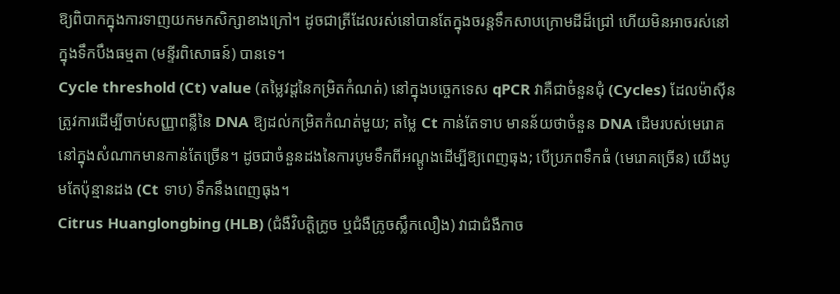ឱ្យពិបាកក្នុងការទាញយកមកសិក្សាខាងក្រៅ។ ដូចជាត្រីដែលរស់នៅបានតែក្នុងចរន្តទឹកសាបក្រោមដីដ៏ជ្រៅ ហើយមិនអាចរស់នៅក្នុងទឹកបឹងធម្មតា (មន្ទីរពិសោធន៍) បានទេ។
Cycle threshold (Ct) value (តម្លៃវដ្តនៃកម្រិតកំណត់) នៅក្នុងបច្ចេកទេស qPCR វាគឺជាចំនួនជុំ (Cycles) ដែលម៉ាស៊ីនត្រូវការដើម្បីចាប់សញ្ញាពន្លឺនៃ DNA ឱ្យដល់កម្រិតកំណត់មួយ; តម្លៃ Ct កាន់តែទាប មានន័យថាចំនួន DNA ដើមរបស់មេរោគនៅក្នុងសំណាកមានកាន់តែច្រើន។ ដូចជាចំនួនដងនៃការបូមទឹកពីអណ្តូងដើម្បីឱ្យពេញធុង; បើប្រភពទឹកធំ (មេរោគច្រើន) យើងបូមតែប៉ុន្មានដង (Ct ទាប) ទឹកនឹងពេញធុង។
Citrus Huanglongbing (HLB) (ជំងឺវិបត្តិក្រូច ឬជំងឺក្រូចស្លឹកលឿង) វាជាជំងឺកាច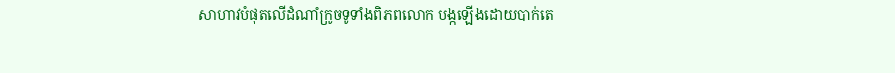សាហាវបំផុតលើដំណាំក្រូចទូទាំងពិភពលោក បង្កឡើងដោយបាក់តេ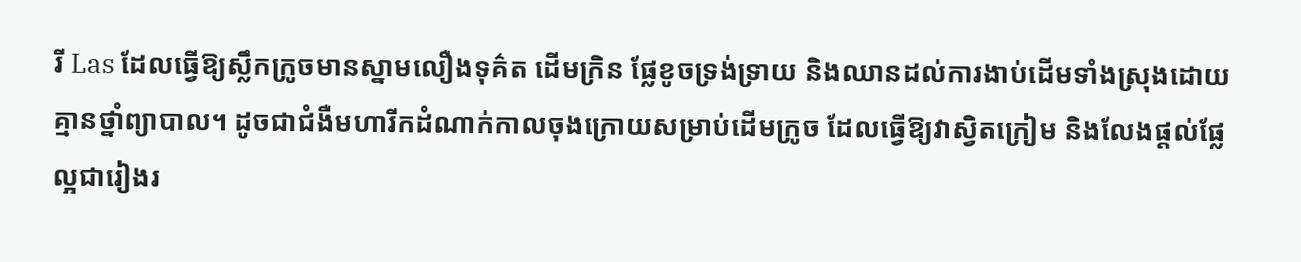រី Las ដែលធ្វើឱ្យស្លឹកក្រូចមានស្នាមលឿងទុគ៌ត ដើមក្រិន ផ្លែខូចទ្រង់ទ្រាយ និងឈានដល់ការងាប់ដើមទាំងស្រុងដោយគ្មានថ្នាំព្យាបាល។ ដូចជាជំងឺមហារីកដំណាក់កាលចុងក្រោយសម្រាប់ដើមក្រូច ដែលធ្វើឱ្យវាស្វិតក្រៀម និងលែងផ្តល់ផ្លែល្អជារៀងរ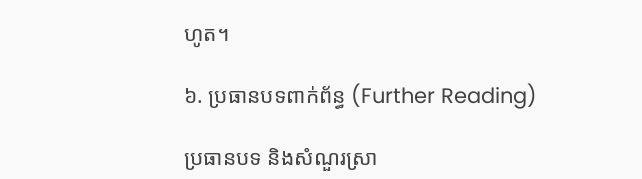ហូត។

៦. ប្រធានបទពាក់ព័ន្ធ (Further Reading)

ប្រធានបទ និងសំណួរស្រា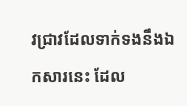វជ្រាវដែលទាក់ទងនឹងឯកសារនេះ ដែល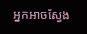អ្នកអាចស្វែង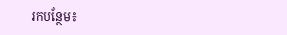រកបន្ថែម៖